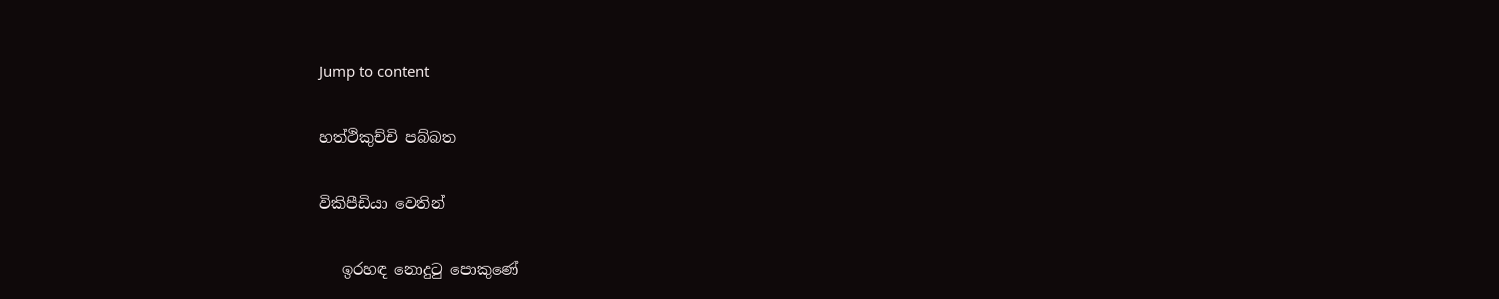Jump to content

හත්ථිකුච්චි පබ්බත

විකිපීඩියා වෙතින්

   ඉරහඳ නොදුටු පොකුණේ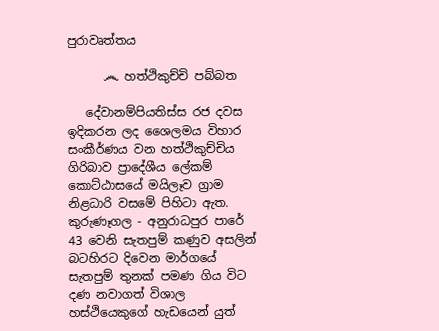පුරාවෘත්තය

      ෴ හත්ථිකුච්චි පබ්බත

   දේවානම්පියතිස්ස රජ දවස ඉදිකරන ලද ශෛලමය විහාර සංකීර්ණය වන හත්ථිකුච්චිය ගිරිබාව ප්‍රාදේශීය ලේකම් කොට්ඨාසයේ මයිලෑව ග්‍රාම නිළධාරි වසමේ පිහිටා ඇත. කුරුණෑගල - අනුරාධපුර පාරේ 43 වෙනි සැතපුම් කණුව අසලින් බටහිරට දිවෙන මාර්ගයේ සැතපුම් තුනක් පමණ ගිය විට දණ නවාගත් විශාල හස්ථියෙකුගේ හැඩයෙන් යුත්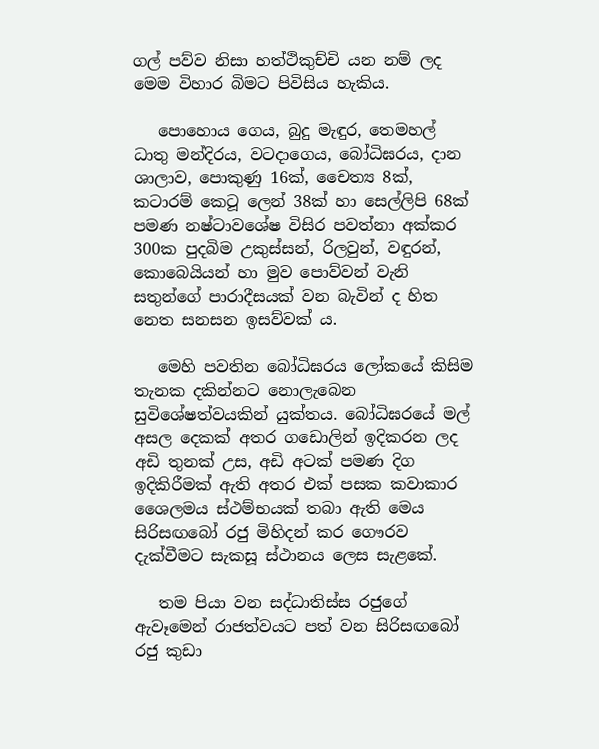ගල් පව්ව නිසා හත්ථිකුච්චි යන නම් ලද මෙම විහාර බිමට පිවිසිය හැකිය.

   පොහොය ගෙය, බුදු මැඳුර, තෙමහල් ධාතු මන්දිරය, වටදාගෙය, බෝධිඝරය, දාන ශාලාව, පොකුණු 16ක්, චෛත්‍ය 8ක්, කටාරම් කෙටූ ලෙන් 38ක් හා සෙල්ලිපි 68ක් පමණ නෂ්ටාවශේෂ විසිර පවත්නා අක්කර 300ක පුදබිම උකුස්සන්, රිලවුන්, වඳුරන්, කොබෙයියන් හා මුව පොව්වන් වැනි සතුන්ගේ පාරාදීසයක් වන බැවින් ද හිත නෙත සනසන ඉසව්වක් ය.

   මෙහි පවතින බෝධිඝරය ලෝකයේ කිසිම තැනක දකින්නට නොලැබෙන සුවිශේෂත්වයකින් යුක්තය. බෝධිඝරයේ මල් අසල දෙකක් අතර ගඩොලින් ඉදිකරන ලද අඩි තුනක් උස, අඩි අටක් පමණ දිග ඉදිකිරීමක් ඇති අතර එක් පසක කවාකාර ශෛලමය ස්ථම්භයක් තබා ඇති මෙය සිරිසඟබෝ රජු මිහිදන් කර ගෞරව දැක්වීමට සැකසූ ස්ථානය ලෙස සැළකේ.

   තම පියා වන සද්ධාතිස්ස රජුගේ ඇවෑමෙන් රාජත්වයට පත් වන සිරිසඟබෝ රජු කුඩා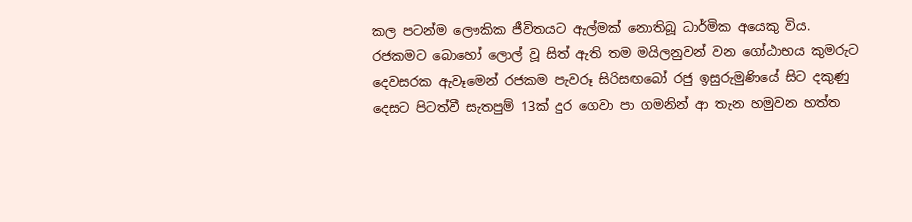කල පටන්ම ලෞකික ජීවිතයට ඇල්මක් නොතිබූ ධාර්මික අයෙකු විය. රජකමට බොහෝ ලොල් වූ සිත් ඇති තම මයිලනුවන් වන ගෝඨාභය කුමරුට දෙවසරක ඇවෑමෙන් රජකම පැවරූ සිරිසඟබෝ රජු ඉසුරුමුණියේ සිට දකුණු දෙසට පිටත්වී සැතපුම් 13ක් දුර ගෙවා පා ගමනින් ආ තැන හමුවන හත්ත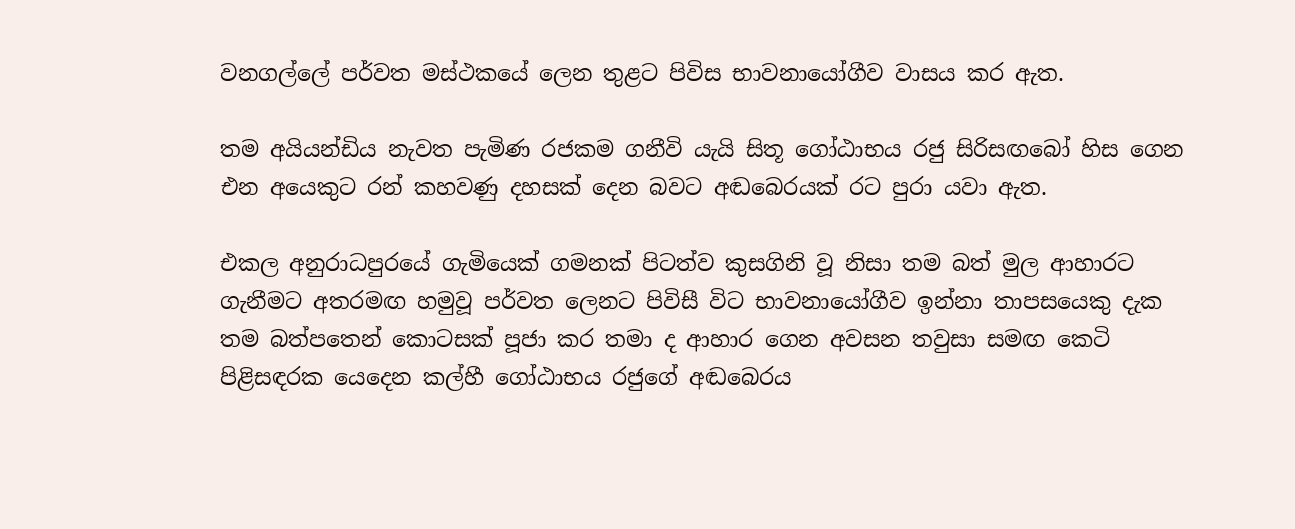වනගල්ලේ පර්වත මස්ථකයේ ලෙන තුළට පිවිස භාවනායෝගීව වාසය කර ඇත.

තම අයියන්ඩිය නැවත පැමිණ රජකම ගනීවි යැයි සිතූ ගෝඨාභය රජු සිරිසඟබෝ හිස ගෙන එන අයෙකුට රන් කහවණු දහසක් දෙන බවට අඬබෙරයක් රට පුරා යවා ඇත.

එකල අනුරාධපුරයේ ගැමියෙක් ගමනක් පිටත්ව කුසගිනි වූ නිසා තම බත් මුල ආහාරට ගැනීමට අතරමඟ හමුවූ පර්වත ලෙනට පිවිසී විට භාවනායෝගීව ඉන්නා තාපසයෙකු දැක තම බත්පතෙන් කොටසක් පූජා කර තමා ද ආහාර ගෙන අවසන තවුසා සමඟ කෙටි පිළිසඳරක යෙදෙන කල්හී ගෝඨාභය රජුගේ අඬබෙරය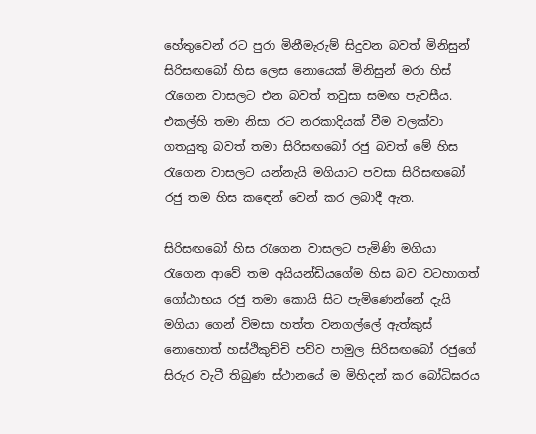හේතුවෙන් රට පුරා මිනීමැරුම් සිදුවන බවත් මිනිසුන් සිරිසඟබෝ හිස ලෙස නොයෙක් මිනිසුන් මරා හිස් රැගෙන වාසලට එන බවත් තවුසා සමඟ පැවසීය. එකල්හි තමා නිසා රට නරකාදියක් වීම වලක්වා ගතයුතු බවත් තමා සිරිසඟබෝ රජු බවත් මේ හිස රැගෙන වාසලට යන්නැයි මගියාට පවසා සිරිසඟබෝ රජු තම හිස කඳෙන් වෙන් කර ලබාදී ඇත.

සිරිසඟබෝ හිස රැගෙන වාසලට පැමිණි මගියා රැගෙන ආවේ තම අයියන්ඩියගේම හිස බව වටහාගත් ගෝඨාභය රජු තමා කොයි සිට පැමිණෙන්නේ දැයි මගියා ගෙන් විමසා හත්ත වනගල්ලේ ඇත්කුස් නොහොත් හස්ථිකුච්චි පව්ව පාමුල සිරිසඟබෝ රජුගේ සිරුර වැටී තිබුණ ස්ථානයේ ම මිහිදන් කර බෝධිඝරය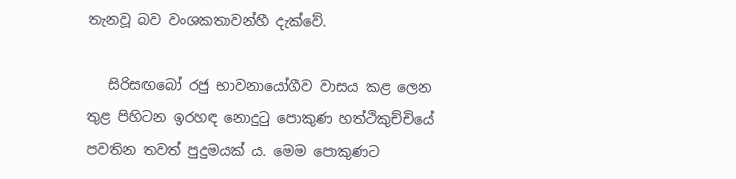තැනවූ බව වංශකතාවන්හී දැක්වේ.

   සිරිසඟබෝ රජු භාවනායෝගීව වාසය කළ ලෙන තුළ පිහිටන ඉරහඳ නොදුටු පොකුණ හත්ථිකුච්චියේ පවතින තවත් පුදුමයක් ය. මෙම පොකුණට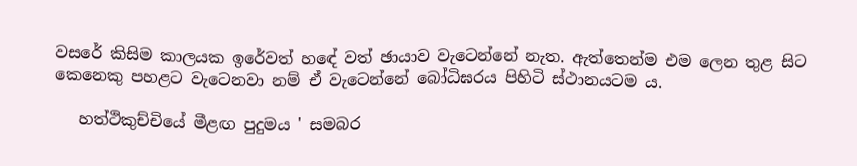වසරේ කිසිම කාලයක ඉරේවත් හඳේ වත් ඡායාව වැටෙන්නේ නැත. ඇත්තෙන්ම එම ලෙන තුළ සිට කෙනෙකු පහළට වැටෙනවා නම් ඒ වැටෙන්නේ බෝධිඝරය පිහිටි ස්ථානයටම ය.

   හත්ථිකුච්චියේ මීළඟ පුදුමය ' සමබර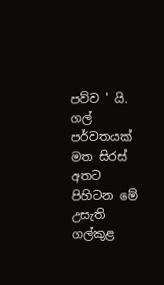පව්ව ' යි. ගල් පර්වතයක් මත සිරස් අතට පිහිටන මේ උසැති ගල්කුළ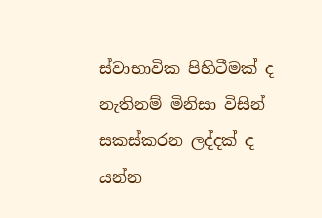ස්වාභාවික පිහිටීමක් ද නැතිනම් මිනිසා විසින් සකස්කරන ලද්දක් ද යන්න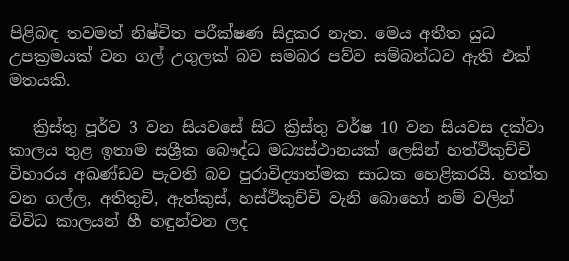පිළිබඳ තවමත් නිෂ්චිත පරීක්ෂණ සිදුකර නැත. මෙය අතීත යුධ උපක්‍රමයක් වන ගල් උගුලක් බව සමබර පව්ව සම්බන්ධව ඇති එක් මතයකි.

   ක්‍රිස්තු පූර්ව 3 වන සියවසේ සිට ක්‍රිස්තු වර්ෂ 10 වන සියවස දක්වා කාලය තුළ ඉතාම සශ්‍රීක බෞද්ධ මධ්‍යස්ථානයක් ලෙසින් හත්ථිකුච්චි විහාරය අඛණ්ඩව පැවති බව පුරාවිද්‍යාත්මක සාධක හෙළිකරයි. හත්ත වන ගල්ල, අතිතුචි, ඇත්කුස්, හස්ථිකුච්චි වැනි බොහෝ නම් වලින් විවිධ කාලයන් හී හඳුන්වන ලද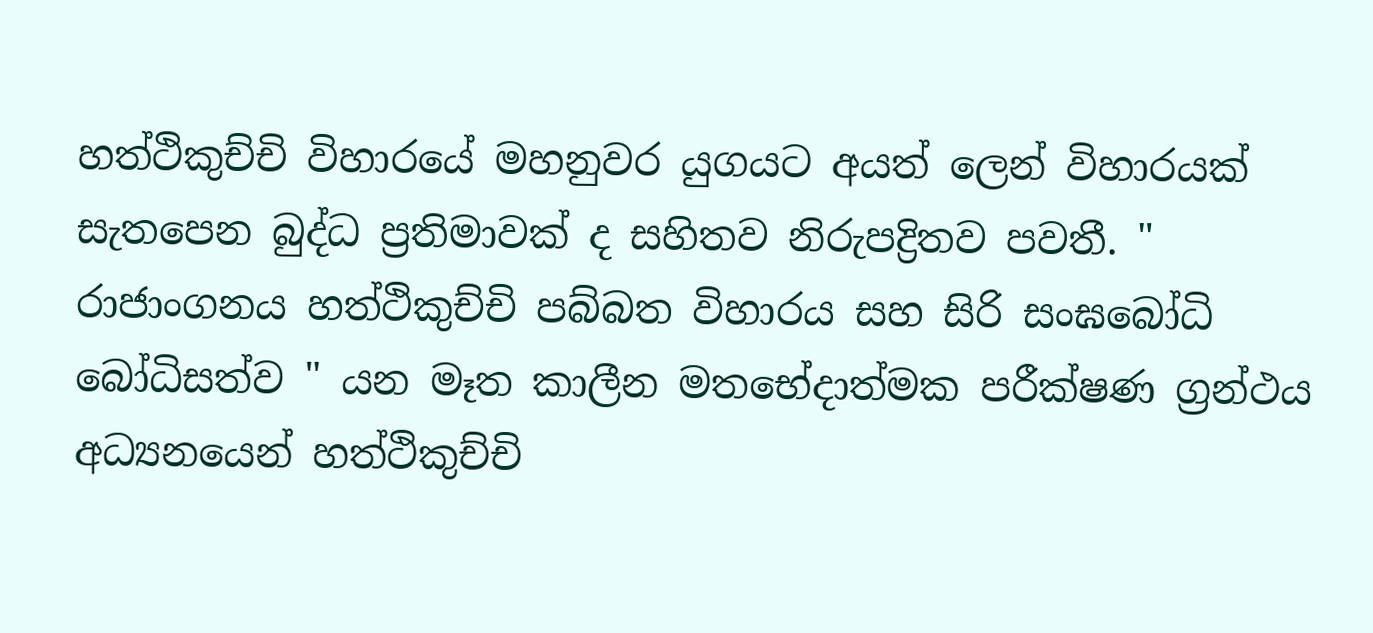හත්ථිකුච්චි විහාරයේ මහනුවර යුගයට අයත් ලෙන් විහාරයක් සැතපෙන බුද්ධ ප්‍රතිමාවක් ද සහිතව නිරුපද්‍රිතව පවතී. " රාජාංගනය හත්ථිකුච්චි පබ්බත විහාරය සහ සිරි සංඝබෝධි බෝධිසත්ව " යන මෑත කාලීන මතභේදාත්මක පරීක්ෂණ ග්‍රන්ථය අධ්‍යනයෙන් හත්ථිකුච්චි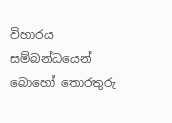විහාරය සම්බන්ධයෙන් බොහෝ තොරතුරු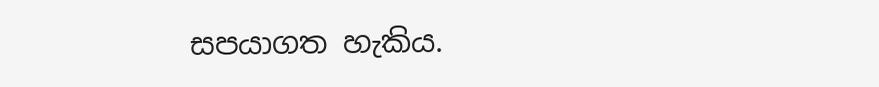සපයාගත හැකිය.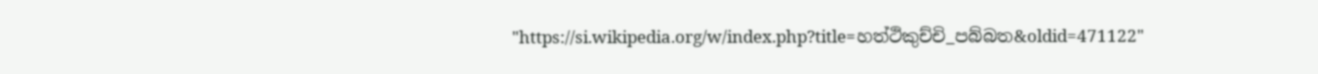"https://si.wikipedia.org/w/index.php?title=හත්ථිකුච්චි_පබ්බත&oldid=471122"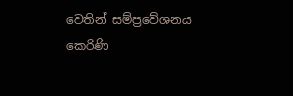වෙතින් සම්ප්‍රවේශනය කෙරිණි